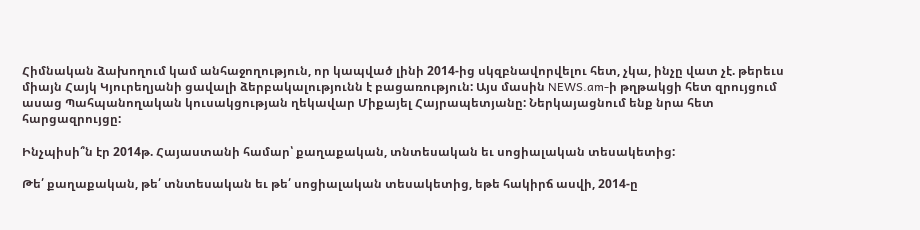Հիմնական ձախողում կամ անհաջողություն, որ կապված լինի 2014-ից սկզբնավորվելու հետ, չկա, ինչը վատ չէ. թերեւս միայն Հայկ Կյուրեղյանի ցավալի ձերբակալությունն է բացառություն: Այս մասին NEWS.am-ի թղթակցի հետ զրույցում ասաց Պահպանողական կուսակցության ղեկավար Միքայել Հայրապետյանը: Ներկայացնում ենք նրա հետ հարցազրույցը:

Ինչպիսի՞ն էր 2014թ. Հայաստանի համար՝ քաղաքական, տնտեսական եւ սոցիալական տեսակետից:

Թե՛ քաղաքական, թե՛ տնտեսական եւ թե՛ սոցիալական տեսակետից, եթե հակիրճ ասվի, 2014-ը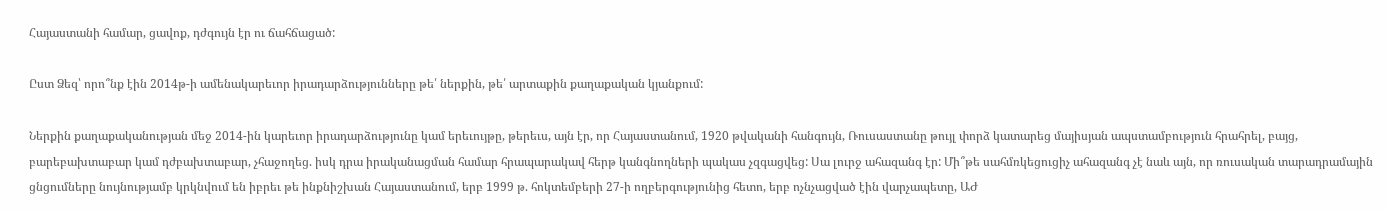Հայաստանի համար, ցավոք, դժգույն էր ու ճահճացած:

Ըստ Ձեզ՝ որո՞նք էին 2014թ-ի ամենակարեւոր իրադարձությունները թե՛ ներքին, թե՛ արտաքին քաղաքական կյանքում:

Ներքին քաղաքականության մեջ 2014-ին կարեւոր իրադարձությունը կամ երեւույթը, թերեւս, այն էր, որ Հայաստանում, 1920 թվականի հանգույն, Ռուսաստանը թույլ փորձ կատարեց մայիսյան ապստամբություն հրահրել, բայց, բարեբախտաբար կամ դժբախտաբար, չհաջողեց. իսկ դրա իրականացման համար հրապարակավ հերթ կանգնողների պակաս չզգացվեց: Սա լուրջ ահազանգ էր: Մի՞թե սահմռկեցուցիչ ահազանգ չէ նաև այն, որ ռուսական տարադրամային ցնցումները նույնությամբ կրկնվում են իբրեւ թե ինքնիշխան Հայաստանում, երբ 1999 թ. հոկտեմբերի 27-ի ողբերգությունից հետո, երբ ոչնչացված էին վարչապետը, ԱԺ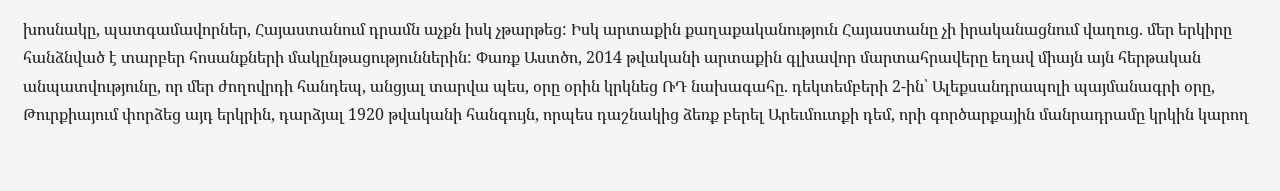խոսնակը, պատգամավորներ, Հայաստանում դրամն աչքն իսկ չթարթեց: Իսկ արտաքին քաղաքականություն Հայաստանը չի իրականացնում վաղուց. մեր երկիրը հանձնված է տարբեր հոսանքների մակընթացություններին: Փառք Աստծո, 2014 թվականի արտաքին գլխավոր մարտահրավերը եղավ միայն այն հերթական անպատվությունը, որ մեր ժողովրդի հանդեպ, անցյալ տարվա պես, օրը օրին կրկնեց ՌԴ նախագահը. դեկտեմբերի 2-ին՝ Ալեքսանդրապոլի պայմանագրի օրը, Թուրքիայում փորձեց այդ երկրին, դարձյալ 1920 թվականի հանգույն, որպես դաշնակից ձեռք բերել Արեւմուտքի դեմ, որի գործարքային մանրադրամը կրկին կարող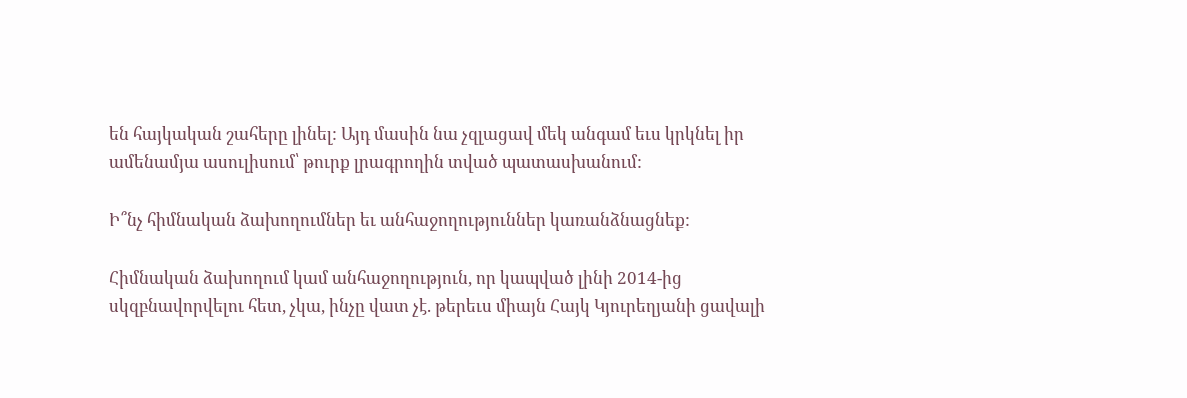են հայկական շահերը լինել: Այդ մասին նա չզլացավ մեկ անգամ եւս կրկնել իր ամենամյա ասուլիսում՝ թուրք լրագրողին տված պատասխանում:

Ի՞նչ հիմնական ձախողումներ եւ անհաջողություններ կառանձնացնեք:

Հիմնական ձախողում կամ անհաջողություն, որ կապված լինի 2014-ից սկզբնավորվելու հետ, չկա, ինչը վատ չէ. թերեւս միայն Հայկ Կյուրեղյանի ցավալի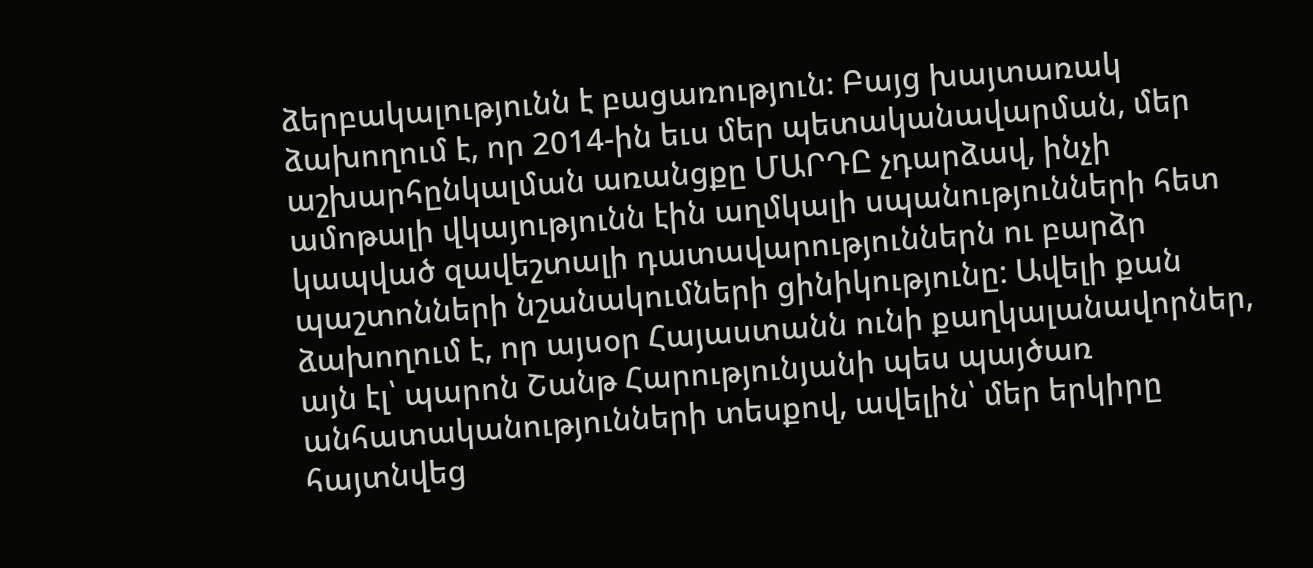ձերբակալությունն է բացառություն: Բայց խայտառակ ձախողում է, որ 2014-ին եւս մեր պետականավարման, մեր աշխարհընկալման առանցքը ՄԱՐԴԸ չդարձավ, ինչի ամոթալի վկայությունն էին աղմկալի սպանությունների հետ կապված զավեշտալի դատավարություններն ու բարձր պաշտոնների նշանակումների ցինիկությունը: Ավելի քան ձախողում է, որ այսօր Հայաստանն ունի քաղկալանավորներ, այն էլ՝ պարոն Շանթ Հարությունյանի պես պայծառ անհատականությունների տեսքով, ավելին՝ մեր երկիրը հայտնվեց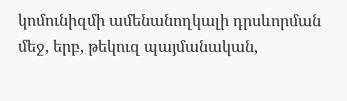կոմունիզմի ամենանողկալի դրսևորման մեջ, երբ, թեկուզ պայմանական,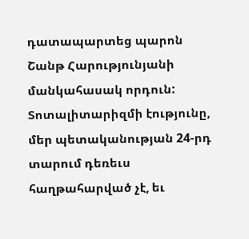դատապարտեց պարոն Շանթ Հարությունյանի մանկահասակ որդուն: Տոտալիտարիզմի էությունը, մեր պետականության 24-րդ տարում դեռեւս հաղթահարված չէ, եւ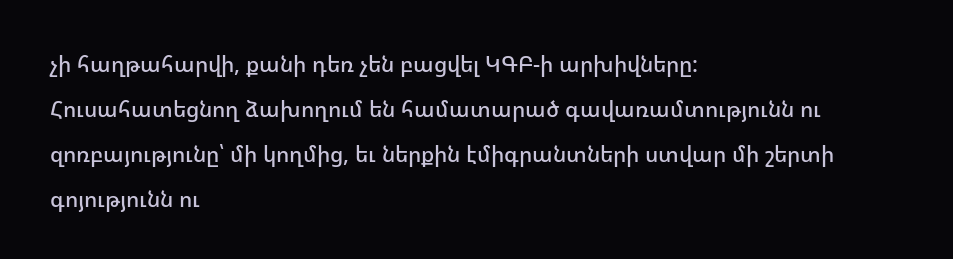չի հաղթահարվի, քանի դեռ չեն բացվել ԿԳԲ-ի արխիվները: Հուսահատեցնող ձախողում են համատարած գավառամտությունն ու զոռբայությունը՝ մի կողմից, եւ ներքին էմիգրանտների ստվար մի շերտի գոյությունն ու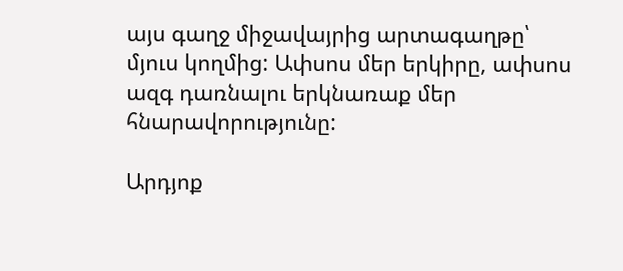այս գաղջ միջավայրից արտագաղթը՝ մյուս կողմից: Ափսոս մեր երկիրը, ափսոս ազգ դառնալու երկնառաք մեր հնարավորությունը:

Արդյոք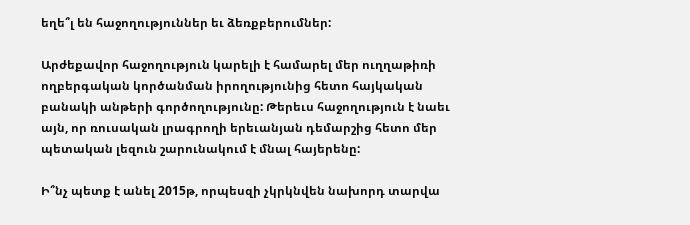եղե՞լ են հաջողություններ եւ ձեռքբերումներ:

Արժեքավոր հաջողություն կարելի է համարել մեր ուղղաթիռի ողբերգական կործանման իրողությունից հետո հայկական բանակի անթերի գործողությունը: Թերեւս հաջողություն է նաեւ այն, որ ռուսական լրագրողի երեւանյան դեմարշից հետո մեր պետական լեզուն շարունակում է մնալ հայերենը:

Ի՞նչ պետք է անել 2015թ, որպեսզի չկրկնվեն նախորդ տարվա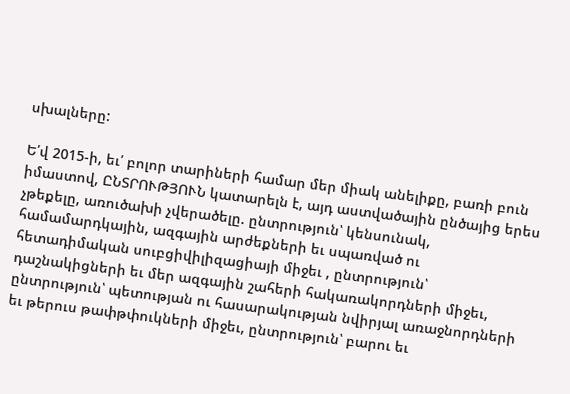սխալները:

Ե՛վ 2015-ի, եւ՛ բոլոր տարիների համար մեր միակ անելիքը, բառի բուն իմաստով, ԸՆՏՐՈՒԹՅՈՒՆ կատարելն է, այդ աստվածային ընծայից երես չթեքելը, առուծախի չվերածելը. ընտրություն՝ կենսունակ, համամարդկային, ազգային արժեքների եւ սպառված ու հետադիմական սուբցիվիլիզացիայի միջեւ , ընտրություն՝ դաշնակիցների եւ մեր ազգային շահերի հակառակորդների միջեւ, ընտրություն՝ պետության ու հասարակության նվիրյալ առաջնորդների եւ թերուս թափթփուկների միջեւ, ընտրություն՝ բարու եւ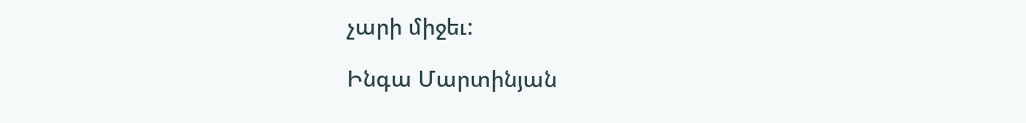չարի միջեւ:

Ինգա Մարտինյան